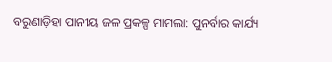ବରୁଣାଡ଼ିହା ପାନୀୟ ଜଳ ପ୍ରକଳ୍ପ ମାମଲା: ପୁନର୍ବାର କାର୍ଯ୍ୟ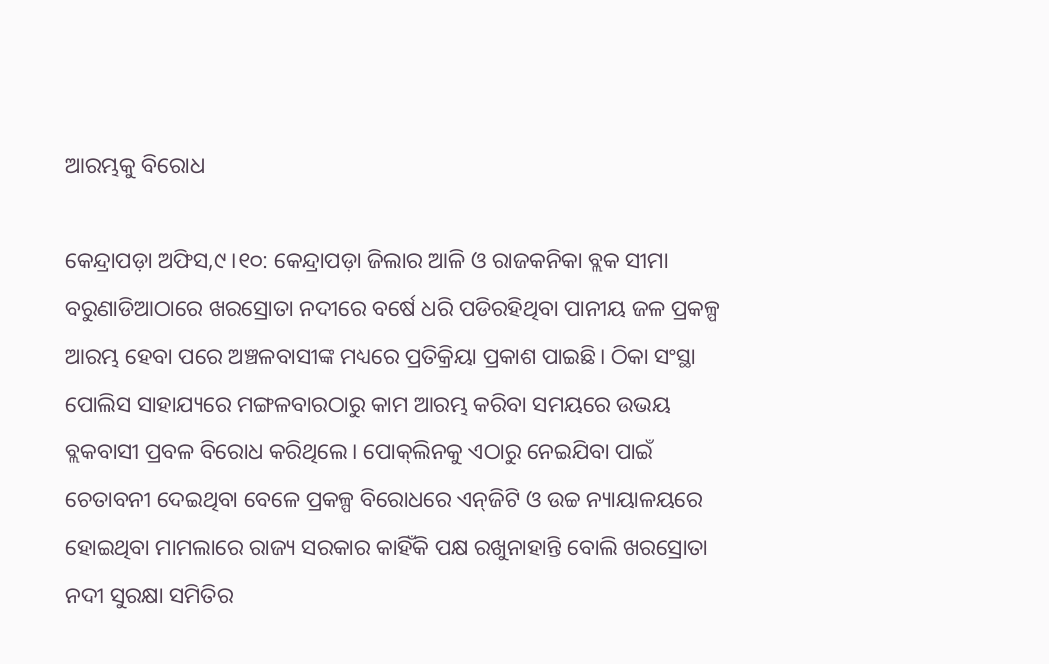ଆରମ୍ଭକୁ ବିରୋଧ

କେନ୍ଦ୍ରାପଡ଼ା ଅଫିସ,୯।୧୦: କେନ୍ଦ୍ରାପଡ଼ା ଜିଲାର ଆଳି ଓ ରାଜକନିକା ବ୍ଲକ ସୀମା ବରୁଣାଡିଆଠାରେ ଖରସ୍ରୋତା ନଦୀରେ ବର୍ଷେ ଧରି ପଡିରହିଥିବା ପାନୀୟ ଜଳ ପ୍ରକଳ୍ପ ଆରମ୍ଭ ହେବା ପରେ ଅଞ୍ଚଳବାସୀଙ୍କ ମଧ୍ୟରେ ପ୍ରତିକ୍ରିୟା ପ୍ରକାଶ ପାଇଛି। ଠିକା ସଂସ୍ଥା ପୋଲିସ ସାହାଯ୍ୟରେ ମଙ୍ଗଳବାରଠାରୁ କାମ ଆରମ୍ଭ କରିବା ସମୟରେ ଉଭୟ ବ୍ଲକବାସୀ ପ୍ରବଳ ବିରୋଧ କରିଥିଲେ। ପୋକ୍‌ଲିନକୁ ଏଠାରୁ ନେଇଯିବା ପାଇଁ ଚେତାବନୀ ଦେଇଥିବା ବେଳେ ପ୍ରକଳ୍ପ ବିରୋଧରେ ଏନ୍‌ଜିଟି ଓ ଉଚ୍ଚ ନ୍ୟାୟାଳୟରେ ହୋଇଥିବା ମାମଲାରେ ରାଜ୍ୟ ସରକାର କାହିଁକି ପକ୍ଷ ରଖୁନାହାନ୍ତି ବୋଲି ଖରସ୍ରୋତା ନଦୀ ସୁରକ୍ଷା ସମିତିର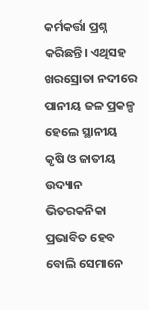କର୍ମକର୍ତ୍ତା ପ୍ରଶ୍ନ କରିଛନ୍ତି। ଏଥିସହ ଖରସ୍ରୋତା ନଦୀରେ ପାନୀୟ ଜଳ ପ୍ରକଳ୍ପ ହେଲେ ସ୍ଥାନୀୟ କୃଷି ଓ ଜାତୀୟ ଉଦ୍ୟାନ ଭିତରକନିକା ପ୍ରଭାବିତ ହେବ ବୋଲି ସେମାନେ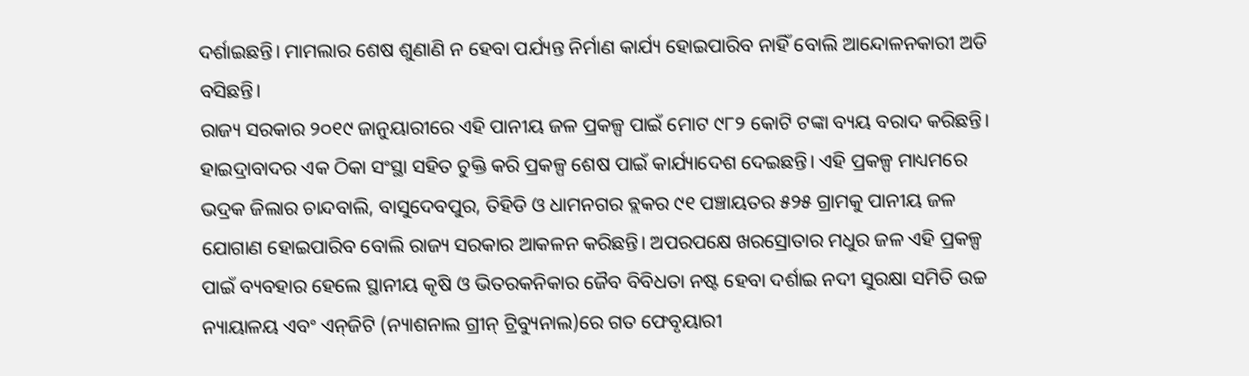ଦର୍ଶାଇଛନ୍ତି। ମାମଲାର ଶେଷ ଶୁଣାଣି ନ ହେବା ପର୍ଯ୍ୟନ୍ତ ନିର୍ମାଣ କାର୍ଯ୍ୟ ହୋଇପାରିବ ନାହିଁ ବୋଲି ଆନ୍ଦୋଳନକାରୀ ଅଡି ବସିଛନ୍ତି।
ରାଜ୍ୟ ସରକାର ୨୦୧୯ ଜାନୁୟାରୀରେ ଏହି ପାନୀୟ ଜଳ ପ୍ରକଳ୍ପ ପାଇଁ ମୋଟ ୯୮୨ କୋଟି ଟଙ୍କା ବ୍ୟୟ ବରାଦ କରିଛନ୍ତି। ହାଇଦ୍ରାବାଦର ଏକ ଠିକା ସଂସ୍ଥା ସହିତ ଚୁକ୍ତି କରି ପ୍ରକଳ୍ପ ଶେଷ ପାଇଁ କାର୍ଯ୍ୟାଦେଶ ଦେଇଛନ୍ତି। ଏହି ପ୍ରକଳ୍ପ ମାଧ୍ୟମରେ ଭଦ୍ରକ ଜିଲାର ଚାନ୍ଦବାଲି, ବାସୁଦେବପୁର, ତିହିଡି ଓ ଧାମନଗର ବ୍ଲକର ୯୧ ପଞ୍ଚାୟତର ୫୨୫ ଗ୍ରାମକୁ ପାନୀୟ ଜଳ ଯୋଗାଣ ହୋଇପାରିବ ବୋଲି ରାଜ୍ୟ ସରକାର ଆକଳନ କରିଛନ୍ତି। ଅପରପକ୍ଷେ ଖରସ୍ରୋତାର ମଧୁର ଜଳ ଏହି ପ୍ରକଳ୍ପ ପାଇଁ ବ୍ୟବହାର ହେଲେ ସ୍ଥାନୀୟ କୃଷି ଓ ଭିତରକନିକାର ଜୈବ ବିବିଧତା ନଷ୍ଟ ହେବା ଦର୍ଶାଇ ନଦୀ ସୁରକ୍ଷା ସମିତି ଉଚ୍ଚ ନ୍ୟାୟାଳୟ ଏବଂ ଏନ୍‌ଜିଟି (ନ୍ୟାଶନାଲ ଗ୍ରୀନ୍‌ ଟ୍ରିବ୍ୟୁନାଲ)ରେ ଗତ ଫେବୃୟାରୀ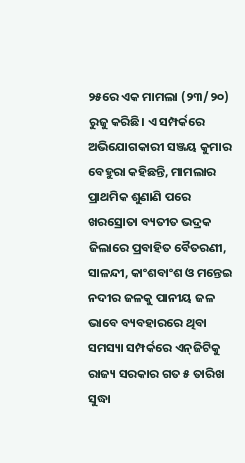୨୫ରେ ଏକ ମାମଲା (୨୩/୨୦) ରୁଜୁ କରିଛି। ଏ ସମ୍ପର୍କରେ ଅଭିଯୋଗକାରୀ ସଞ୍ଜୟ କୁମାର ବେହୁରା କହିଛନ୍ତି, ମାମଲାର ପ୍ରାଥମିକ ଶୁଣାଣି ପରେ ଖରସ୍ରୋତା ବ୍ୟତୀତ ଭଦ୍ରକ ଜିଲାରେ ପ୍ରବାହିତ ବୈତରଣୀ, ସାଳନ୍ଦୀ, କାଂଶବାଂଶ ଓ ମନ୍ତେଇ ନଦୀର ଜଳକୁ ପାନୀୟ ଜଳ ଭାବେ ବ୍ୟବହାରରେ ଥିବା ସମସ୍ୟା ସମ୍ପର୍କରେ ଏନ୍‌ଜିଟିକୁ ରାଜ୍ୟ ସରକାର ଗତ ୫ ତାରିଖ ସୁଦ୍ଧା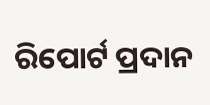ରିପୋର୍ଟ ପ୍ରଦାନ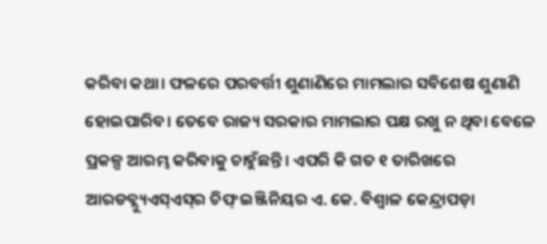କରିବା କଥା। ଫଳରେ ପରବର୍ତ୍ତୀ ଶୁଣାଣିରେ ମାମଲାର ସବିଶେଷ ଶୁଣାଣି ହୋଇପାରିବ। ତେବେ ରାଜ୍ୟ ସରକାର ମାମଲାର ପକ୍ଷ ରଖୁ ନ ଥିବା ବେଳେ ପ୍ରକଳ୍ପ ଆରମ୍ଭ କରିବାକୁ ଚାହୁଁଛନ୍ତି। ଏପରି କି ଗତ ୧ ତାରିଖରେ ଆରଡବ୍ଲ୍ୟୁଏସ୍‌ଏସ୍‌ର ଚିଫ୍‌ ଇଞ୍ଜିନିୟର ଏ. କେ. ବିଶ୍ୱାଳ କେନ୍ଦ୍ରାପଡ଼ା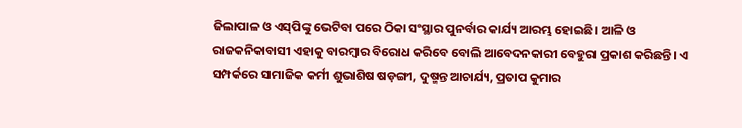ଜିଲାପାଳ ଓ ଏସ୍‌ପିଙ୍କୁ ଭେଟିବା ପରେ ଠିକା ସଂସ୍ଥାର ପୁନର୍ବାର କାର୍ଯ୍ୟ ଆରମ୍ଭ ହୋଇଛି। ଆଳି ଓ ରାଜକନିକାବାସୀ ଏହାକୁ ବାରମ୍ବାର ବିରୋଧ କରିବେ ବୋଲି ଆବେଦନକାରୀ ବେହୁରା ପ୍ରକାଶ କରିଛନ୍ତି। ଏ ସମ୍ପର୍କରେ ସାମାଜିକ କର୍ମୀ ଶୁଭାଶିଷ ଷଡ଼ଙ୍ଗୀ, ଦୁଷ୍ମନ୍ତ ଆଚାର୍ଯ୍ୟ, ପ୍ରତାପ କୁମାର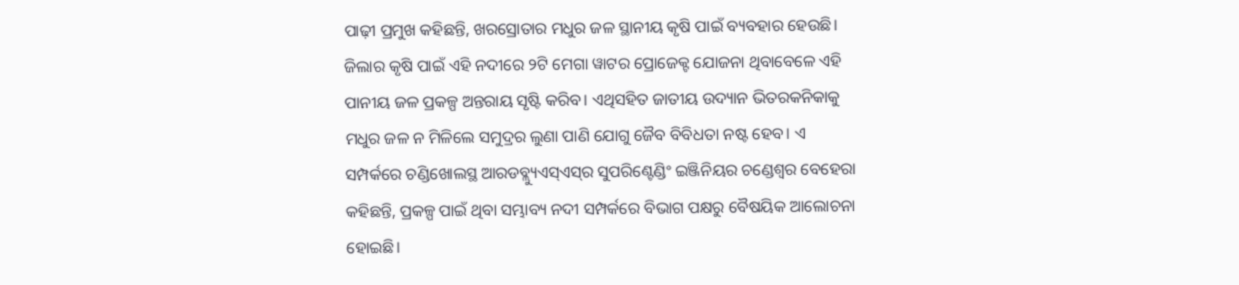ପାଢ଼ୀ ପ୍ରମୁଖ କହିଛନ୍ତି, ଖରସ୍ରୋତାର ମଧୁର ଜଳ ସ୍ଥାନୀୟ କୃଷି ପାଇଁ ବ୍ୟବହାର ହେଉଛି। ଜିଲାର କୃଷି ପାଇଁ ଏହି ନଦୀରେ ୨ଟି ମେଗା ୱାଟର ପ୍ରୋଜେକ୍ଟ ଯୋଜନା ଥିବାବେଳେ ଏହି ପାନୀୟ ଜଳ ପ୍ରକଳ୍ପ ଅନ୍ତରାୟ ସୃଷ୍ଟି କରିବ। ଏଥିସହିତ ଜାତୀୟ ଉଦ୍ୟାନ ଭିତରକନିକାକୁ ମଧୁର ଜଳ ନ ମିଳିଲେ ସମୁଦ୍ରର ଲୁଣା ପାଣି ଯୋଗୁ ଜୈବ ବିବିଧତା ନଷ୍ଟ ହେବ। ଏ ସମ୍ପର୍କରେ ଚଣ୍ଡିଖୋଲସ୍ଥ ଆରଡବ୍ଲ୍ୟୁଏସ୍‌ଏସ୍‌ର ସୁପରିଣ୍ଟେଣ୍ଡିଂ ଇଞ୍ଜିନିୟର ଚଣ୍ଡେଶ୍ୱର ବେହେରା କହିଛନ୍ତି, ପ୍ରକଳ୍ପ ପାଇଁ ଥିବା ସମ୍ଭାବ୍ୟ ନଦୀ ସମ୍ପର୍କରେ ବିଭାଗ ପକ୍ଷରୁ ବୈଷୟିକ ଆଲୋଚନା ହୋଇଛି।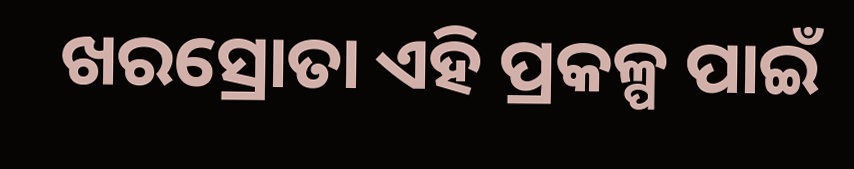ଖରସ୍ରୋତା ଏହି ପ୍ରକଳ୍ପ ପାଇଁ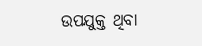ଉପଯୁକ୍ତ ଥିବା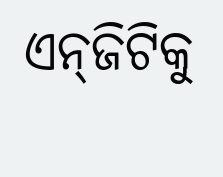ଏନ୍‌ଜିଟିକୁ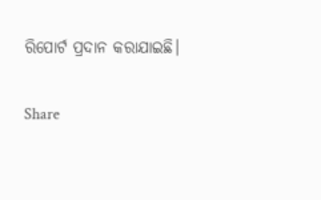ରିପୋର୍ଟ ପ୍ରଦାନ କରାଯାଇଛି।

Share